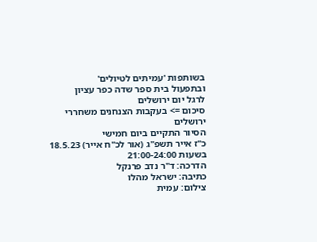בשותפות 'עמיתים לטיולים'
ובתפעול בית ספר שדה כפר עציון
לרגל יום ירושלים
סיכום => בעקבות הצנחנים משחררי
ירושלים
הסיור התקיים ביום חמישי
כ"ז אייר תשפ"ג (אור לכ"ח אייר) 18.5.23
בשעות 21:00-24:00
הדרכה: ד"ר נדב פרנקל
כתיבה: ישראל מהלו
צילום: עמית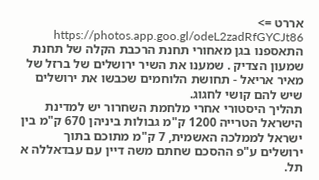אררט => https://photos.app.goo.gl/odeL2zadRfGYCJt86
התאספנו בגן מאחורי תחנת הרכבת הקלה של תחנת שמעון הצדיק . שמענו את השיר ירושלים של ברזל של מאיר אריאל - תחושת הלוחמים שכבשו את ירושלים שיש להם קושי לחגוג.
תהליך היסטורי אחרי מלחמת השחרור יש למדינת הישראל הטרייה 1200 ק"מ גבולות ביניהן 670 ק"מ בין ישראל לממלכה האשמית, 7 ק"מ מתוכם בתוך ירושלים ע"פ ההסכם שחתם משה דיין עם עבדאללה א תל.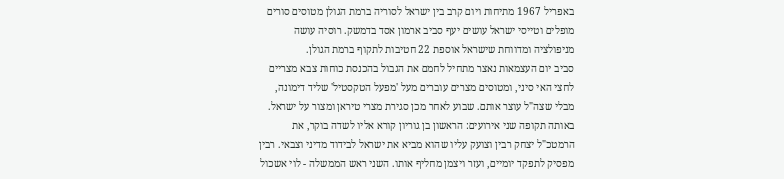באפריל 1967 מתיחות ויום קרב בין ישראל לסוריה ברמת הגולן מטוסים סורים מופלים וטייסי ישראל עושים יעף סביב ארמון אסד בדמשק. רוסיה עושה מניפולציה ומדווחת שישראל אוספת 22 חטיבות לתקוף ברמת הגולן.
סביב יום העצמאות נאצר מתחיל לחמם את הגבול בהכנסת כוחות צבא מצריים לחצי האי סיני, ומטוסים מצרים עוברים מעל 'מפעל הטקסטיל' שליד דימונה, מבלי שצה"ל עוצר אותם. שבוע לאחר מכן סגירת מצרי טיראן ומצור על ישראל.
באותה תקופה שני אירועים: הראשון בן גוריון קורא אליו לשדה בוקר, את הרמטכ"ל יצחק רבין וצועק עליו שהוא מביא את ישראל לבידוד מדיני וצבאי. רבין מפסיק לתפקד יומיים, ועזר ויצמן מחליף אותו. השני ראש הממשלה - לוי אשכול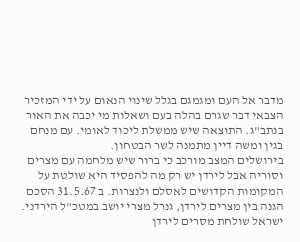מדבר אל העם ומגמגם בגלל שינוי הנאום על ידי המזכיר הצבאי דבר שגרם בהלה בעם ושאלות מי יכבה את האור בנתב"ג. התוצאה שיש ממשלת ליכוד לאומי. עם מנחם בגין ומשה דיין מתמנה לשר הבטחון.
בירושלים המצב מורכב כי ברור שיש מלחמה עם מצרים וסוריה אבל לירדן יש רק מה להפסיד היא שולטת על המקומות הקדושים לאסלם ולנצרות. ב 31.5.67 הסכם הגנה בין מצרים לירדן, גנרל מצרי יושב במטכ"ל הירדני. ישראל שולחת מסרים לירדן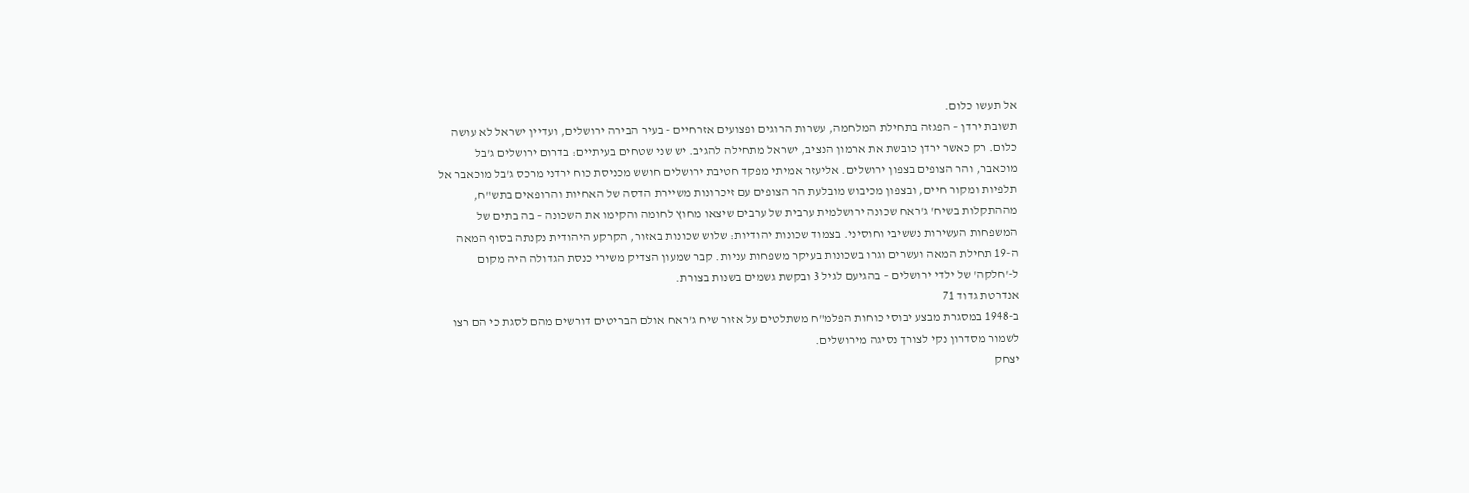אל תעשו כלום.
תשובת ירדן – הפגזה בתחילת המלחמה, עשרות הרוגים ופצועים אזרחיים - בעיר הבירה ירושלים, ועדיין ישראל לא עושה כלום. רק כאשר ירדן כובשת את ארמון הנציב, ישראל מתחילה להגיב. יש שני שטחים בעיתיים: בדרום ירושלים ג'בל מוכאבר, והר הצופים בצפון ירושלים. אליעזר אמיתי מפקד חטיבת ירושלים חושש מכניסת כוח ירדני מרכס ג'בל מוכאבר אל תלפיות ומקור חיים, ובצפון מכיבוש מובלעת הר הצופים עם זיכרונות משיירת הדסה של האחיות והרופאים בתש"ח, מההתקלות בשיח' ג'ראח שכונה ירושלמית ערבית של ערבים שיצאו מחוץ לחומה והקימו את השכונה – בה בתים של המשפחות העשירות נששיבי וחוסיני. בצמוד שכונות יהודיות: שלוש שכונות באזור, הקרקע היהודית נקנתה בסוף המאה ה-19 תחילת המאה ועשרים וגרו בשכונות בעיקר משפחות עניות. קבר שמעון הצדיק משירי כנסת הגדולה היה מקום ל-'חלקה' של ילדי ירושלים – בהגיעם לגיל 3 ובקשת גשמים בשנות בצורת.
אנדרטת גדוד 71
ב-1948 במסגרת מבצע יבוסי כוחות הפלמ"ח משתלטים על אזור שיח ג'ראח אולם הבריטים דורשים מהם לסגת כי הם רצו לשמור מסדרון נקי לצורך נסיגה מירושלים.
יצחק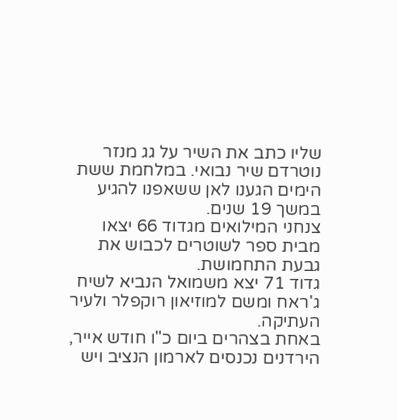שליו כתב את השיר על גג מנזר נוטרדם שיר נבואי. במלחמת ששת הימים הגענו לאן ששאפנו להגיע במשך 19 שנים.
צנחני המילואים מגדוד 66 יצאו מבית ספר לשוטרים לכבוש את גבעת התחמושת.
גדוד 71 יצא משמואל הנביא לשיח ג'ראח ומשם למוזיאון רוקפלר ולעיר העתיקה.
באחת בצהרים ביום כ"ו חודש אייר, הירדנים נכנסים לארמון הנציב ויש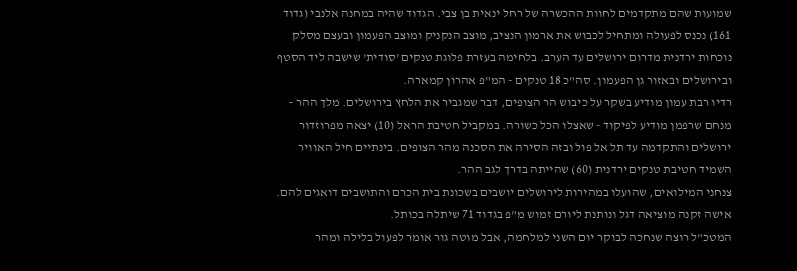שמועות שהם מתקדמים לחוות ההכשרה של רחל ינאית בן צבי. הגדוד שהיה במחנה אלנבי (גדוד 161) נכנס לפעולה ומתחיל לכבוש את ארמון הנציב, מוצב הנקניק ומוצב הפעמון ובעצם מסלק נוכחות ירדנית מדרום ירושלים עד הערב. בלחימה בעזרת פלוגת טנקים 'סודית' שישבה ליד הסטף ובירושלים ובאזור גן הפעמון. סה"כ 18 טנקים - המ"פ אהרון קמארה.
רדיו רבת עמון מודיע בשקר על כיבוש הר הצופים, דבר שמגביר את הלחץ בירושלים. מלך ההר – מנחם שרפמן מודיע לפיקוד - שאצלו הכל כשורה. במקביל חטיבת הראל (10) יצאה מפרוזדור ירושלים והתקדמה עד תל אל פול ובזה הסירה את הסכנה מהר הצופים. בינתיים חיל האוויר השמיד חטיבת טנקים ירדנית (60) שהייתה בדרך לגב ההר.
צנחני המילואים, שהועלו במהירות לירושלים יושבים בשכונת בית הכרם והתושבים דואגים להם. אישה זקנה מוציאה דגל ונותנת ליורם זמוש מ"פ בגדוד 71 שיתלה בכותל.
המטכ"ל רוצה שנחכה לבוקר יום השני למלחמה, אבל מוטה גור אומר לפעול בלילה ומהר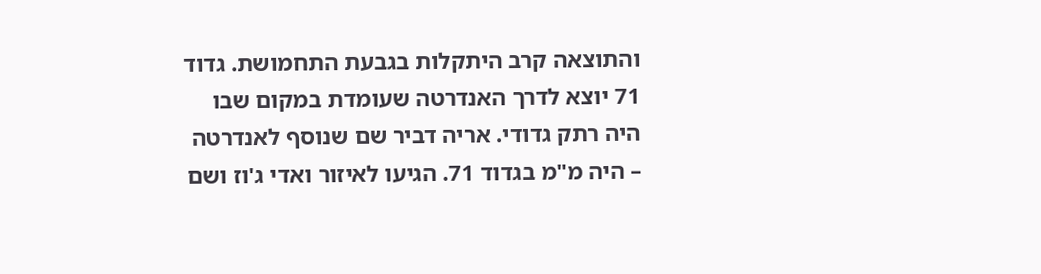והתוצאה קרב היתקלות בגבעת התחמושת. גדוד 71 יוצא לדרך האנדרטה שעומדת במקום שבו היה רתק גדודי. אריה דביר שם שנוסף לאנדרטה – היה מ"מ בגדוד 71. הגיעו לאיזור ואדי ג'וז ושם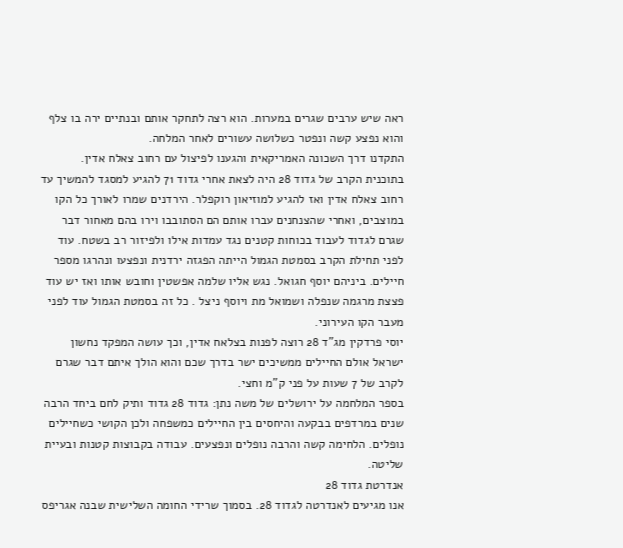ראה שיש ערבים שגרים במערות. הוא רצה לתחקר אותם ובנתיים ירה בו צלף והוא נפצע קשה ונפטר כשלושה עשורים לאחר המלחה.
התקדנו דרך השכונה האמריקאית והגענו לפיצול עם רחוב צאלח אדין. בתוכנית הקרב של גדוד 28 היה לצאת אחרי גדוד 71 להגיע למסגד להמשיך עד רחוב צאלח אדין ואז להגיע למוזיאון רוקפלר. הירדנים שמרו לאורך כל הקו במוצבים, ואחרי שהצנחנים עברו אותם הם הסתובבו וירו בהם מאחור דבר שגרם לגדוד לעבוד בכוחות קטנים נגד עמדות אילו ולפיזור רב בשטח. עוד לפני תחילת הקרב בסמטת הגמול הייתה הפגזה ירדנית ונפצעו ונהרגו מספר חיילים. ביניהם יוסף חגואל. נגש אליו שלמה אפשטין וחובש אותו ואז יש עוד פצצת מרגמה שנפלה ושמואל מת ויוסף ניצל . כל זה בסמטת הגמול עוד לפני מעבר הקו העירוני.
יוסי פרדקין מג"ד 28 רוצה לפנות בצלאח אדין, וכך עושה המפקד נחשון ישראל אולם החיילים ממשיכים ישר בדרך שכם והוא הולך איתם דבר שגרם לקרב של 7 שעות על פני ק"מ וחצי.
בספר המלחמה על ירושלים של משה נתן: גדוד 28 גדוד ותיק לחם ביחד הרבה שנים במרדפים בבקעה והיחסים בין החיילים כמשפחה ולכן הקושי כשחיילים נופלים. הלחימה קשה והרבה נופלים ונפצעים. עבודה בקבוצות קטנות ובעיית שליטה.
אנדרטת גדוד 28
אנו מגיעים לאנדרטה לגדוד 28. בסמוך שרידי החומה השלישית שבנה אגריפס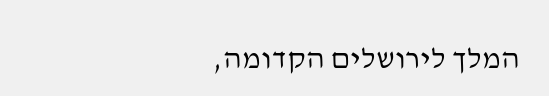המלך לירושלים הקדומה,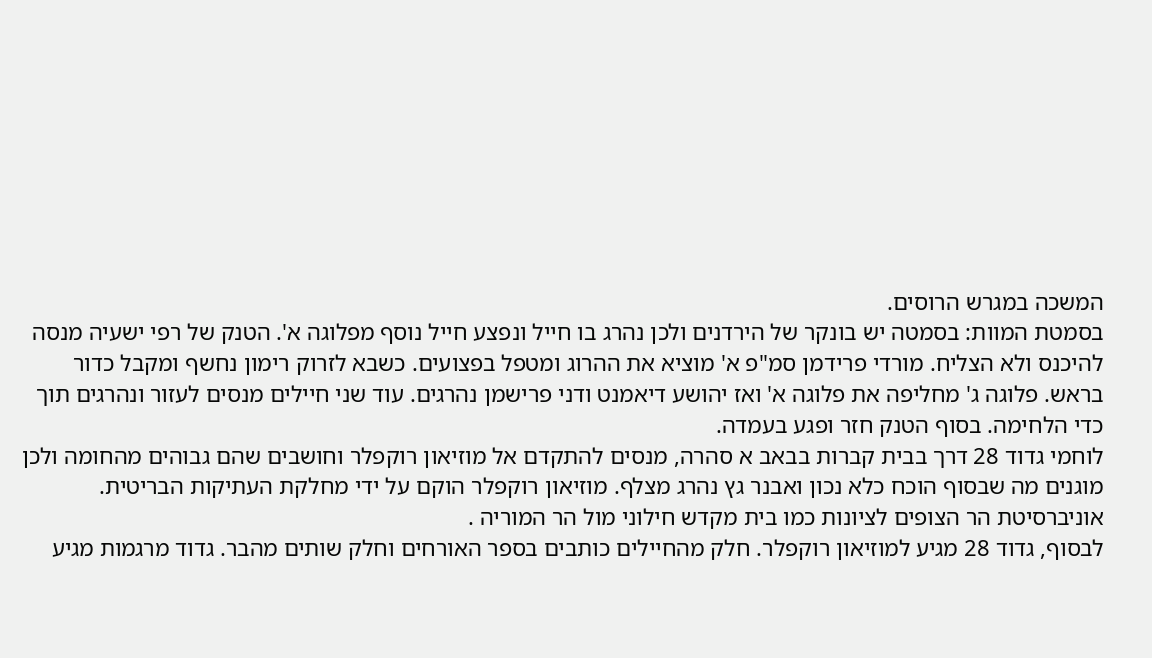המשכה במגרש הרוסים.
בסמטת המוות: בסמטה יש בונקר של הירדנים ולכן נהרג בו חייל ונפצע חייל נוסף מפלוגה א'. הטנק של רפי ישעיה מנסה להיכנס ולא הצליח. מורדי פרידמן סמ"פ א' מוציא את ההרוג ומטפל בפצועים. כשבא לזרוק רימון נחשף ומקבל כדור בראש. פלוגה ג' מחליפה את פלוגה א' ואז יהושע דיאמנט ודני פרישמן נהרגים. עוד שני חיילים מנסים לעזור ונהרגים תוך כדי הלחימה. בסוף הטנק חזר ופגע בעמדה.
לוחמי גדוד 28 דרך בבית קברות בבאב א סהרה, מנסים להתקדם אל מוזיאון רוקפלר וחושבים שהם גבוהים מהחומה ולכן מוגנים מה שבסוף הוכח כלא נכון ואבנר גץ נהרג מצלף. מוזיאון רוקפלר הוקם על ידי מחלקת העתיקות הבריטית. אוניברסיטת הר הצופים לציונות כמו בית מקדש חילוני מול הר המוריה .
לבסוף, גדוד 28 מגיע למוזיאון רוקפלר. חלק מהחיילים כותבים בספר האורחים וחלק שותים מהבר. גדוד מרגמות מגיע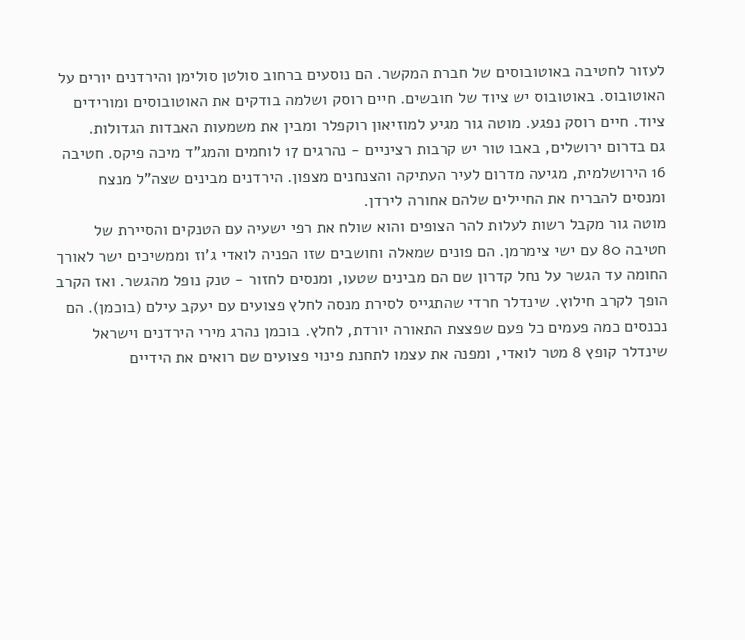לעזור לחטיבה באוטובוסים של חברת המקשר. הם נוסעים ברחוב סולטן סולימן והירדנים יורים על האוטובוס. באוטובוס יש ציוד של חובשים. חיים רוסק ושלמה בודקים את האוטובוסים ומורידים ציוד. חיים רוסק נפגע. מוטה גור מגיע למוזיאון רוקפלר ומבין את משמעות האבדות הגדולות.
גם בדרום ירושלים, באבו טור יש קרבות רציניים - נהרגים 17 לוחמים והמג"ד מיכה פיקס. חטיבה 16 הירושלמית, מגיעה מדרום לעיר העתיקה והצנחנים מצפון. הירדנים מבינים שצה"ל מנצח ומנסים להבריח את החיילים שלהם אחורה לירדן.
מוטה גור מקבל רשות לעלות להר הצופים והוא שולח את רפי ישעיה עם הטנקים והסיירת של חטיבה 80 עם ישי צימרמן. הם פונים שמאלה וחושבים שזו הפניה לואדי ג'וז וממשיכים ישר לאורך החומה עד הגשר על נחל קדרון שם הם מבינים שטעו, ומנסים לחזור - טנק נופל מהגשר. ואז הקרב הופך לקרב חילוץ. שינדלר חרדי שהתגייס לסירת מנסה לחלץ פצועים עם יעקב עילם (בוכמן). הם נכנסים כמה פעמים כל פעם שפצצת התאורה יורדת, לחלץ. בוכמן נהרג מירי הירדנים וישראל שינדלר קופץ 8 מטר לואדי, ומפנה את עצמו לתחנת פינוי פצועים שם רואים את הידיים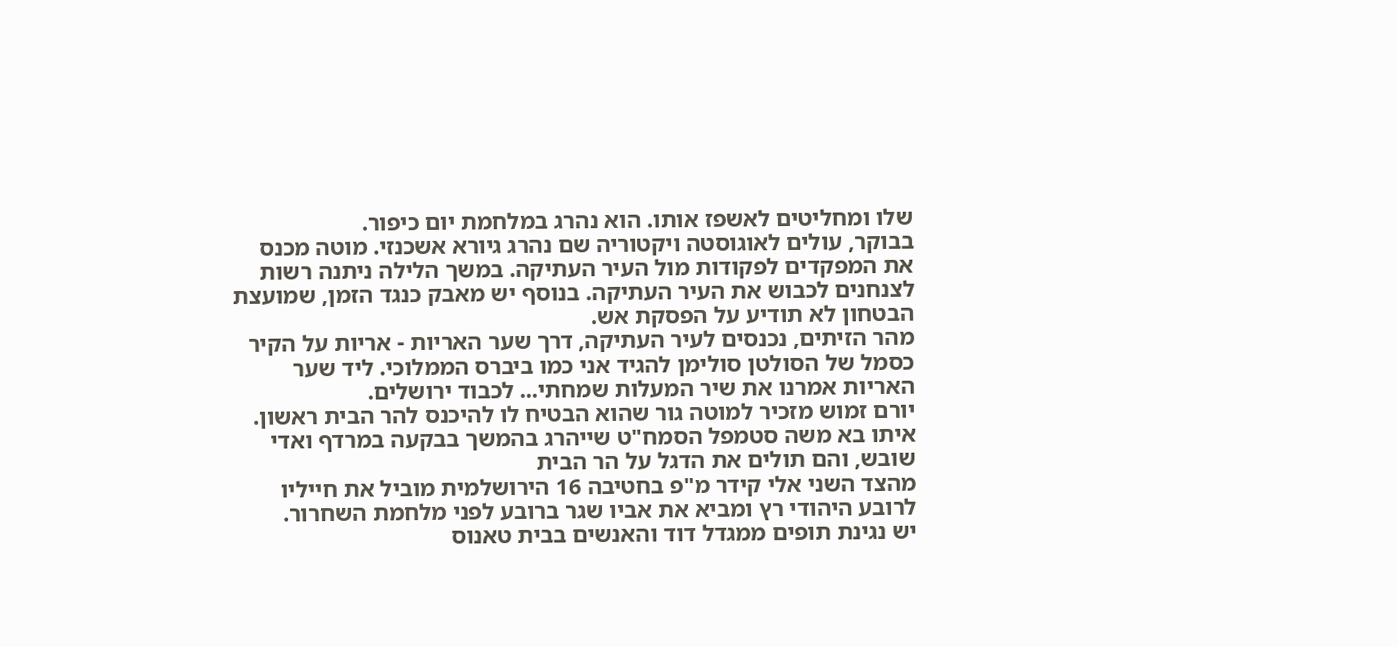שלו ומחליטים לאשפז אותו. הוא נהרג במלחמת יום כיפור.
בבוקר, עולים לאוגוסטה ויקטוריה שם נהרג גיורא אשכנזי. מוטה מכנס את המפקדים לפקודות מול העיר העתיקה. במשך הלילה ניתנה רשות לצנחנים לכבוש את העיר העתיקה. בנוסף יש מאבק כנגד הזמן, שמועצת הבטחון לא תודיע על הפסקת אש.
מהר הזיתים, נכנסים לעיר העתיקה, דרך שער האריות - אריות על הקיר כסמל של הסולטן סולימן להגיד אני כמו ביברס הממלוכי. ליד שער האריות אמרנו את שיר המעלות שמחתי... לכבוד ירושלים.
יורם זמוש מזכיר למוטה גור שהוא הבטיח לו להיכנס להר הבית ראשון. איתו בא משה סטמפל הסמח"ט שייהרג בהמשך בבקעה במרדף ואדי שובש, והם תולים את הדגל על הר הבית
מהצד השני אלי קידר מ"פ בחטיבה 16 הירושלמית מוביל את חייליו לרובע היהודי רץ ומביא את אביו שגר ברובע לפני מלחמת השחרור.
יש נגינת תופים ממגדל דוד והאנשים בבית טאנוס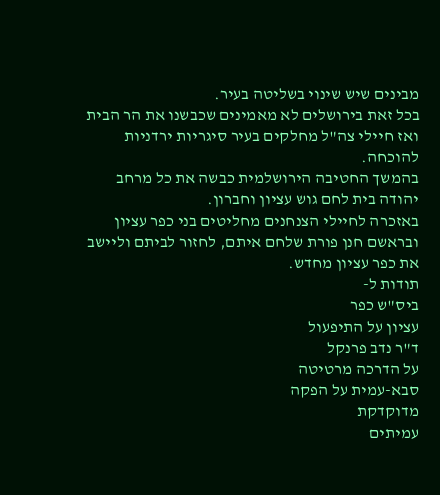מבינים שיש שינוי בשליטה בעיר.
בכל זאת בירושלים לא מאמינים שכבשנו את הר הבית ואז חיילי צה"ל מחלקים בעיר סיגריות ירדניות להוכחה.
בהמשך החטיבה הירושלמית כבשה את כל מרחב יהודה בית לחם גוש עציון וחברון.
באזכרה לחיילי הצנחנים מחליטים בני כפר עציון ובראשם חנן פורת שלחם איתם, לחזור לביתם וליישב את כפר עציון מחדש.
תודות ל-
ביס"ש כפר
עציון על התיפעול
ד"ר נדב פרנקל
על הדרכה מרטיטה
סבא-עמית על הפקה
מדוקדקת
עמיתים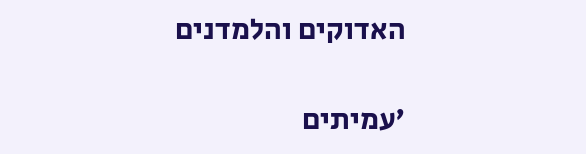האדוקים והלמדנים

'עמיתים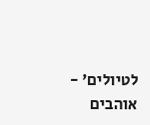לטיולים' - אוהבים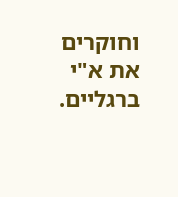וחוקרים את א"י ברגליים.